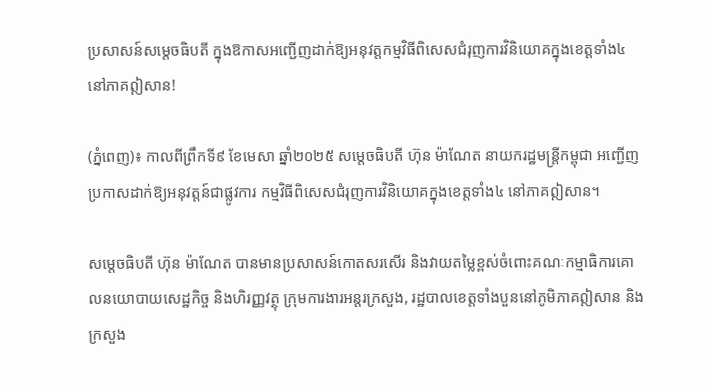ប្រសាសន៍សម្តេចធិបតី ក្នុងឱកាសអញ្ជើញដាក់ឱ្យអនុវត្តកម្មវិធីពិសេសជំរុញការវិនិយោគក្នុងខេត្តទាំង៤ នៅភាគឦសាន!

(ភ្នំពេញ)៖ កាលពីព្រឹកទី៩ ខែមេសា ឆ្នាំ២០២៥ សម្តេចធិបតី ហ៊ុន ម៉ាណែត នាយករដ្ឋមន្ត្រីកម្ពុជា អញ្ជើញប្រកាសដាក់ឱ្យអនុវត្តន៍ជាផ្លូវការ កម្មវិធីពិសេសជំរុញការវិនិយោគក្នុងខេត្តទាំង៤ នៅភាគឦសាន។

សម្តេចធិបតី ហ៊ុន ម៉ាណែត បានមានប្រសាសន៍កោតសរសើរ និងវាយតម្លៃខ្ពស់ចំពោះគណៈកម្មាធិការគោលនយោបាយសេដ្ឋកិច្ច និងហិរញ្ញវត្ថុ ក្រុមការងារអន្តរក្រសួង, រដ្ឋបាលខេត្តទាំងបួននៅភូមិភាគឦសាន និងក្រសួង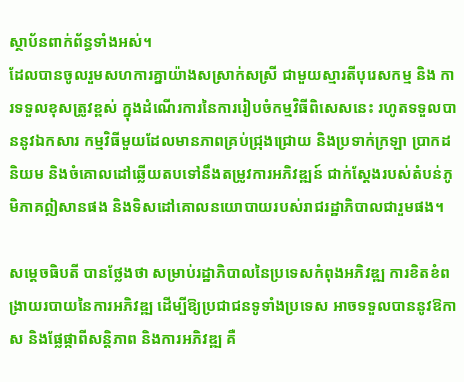ស្ថាប័នពាក់ព័ន្ធទាំងអស់។
ដែលបានចូលរួមសហការគ្នាយ៉ាងសស្រាក់សស្រី ជាមួយស្មារតីបុរេសកម្ម និង ការទទួលខុសត្រូវខ្ពស់ ក្នុងដំណើរការនៃការរៀបចំកម្មវិធីពិសេសនេះ រហូតទទួលបាននូវឯកសារ កម្មវិធីមួយដែលមានភាពគ្រប់ជ្រុងជ្រោយ និងប្រទាក់ក្រឡា ប្រាកដនិយម និងចំគោលដៅឆ្លើយតបទៅនឹងតម្រូវការអភិវឌ្ឍន៍ ជាក់ស្តែងរបស់តំបន់ភូមិភាគឦសានផង និងទិសដៅគោលនយោបាយរបស់រាជរដ្ឋាភិបាលជារួមផង។

សម្តេចធិបតី បានថ្លែងថា សម្រាប់រដ្ឋាភិបាលនៃប្រទេសកំពុងអភិវឌ្ឍ ការខិតខំពង្រាយរបាយនៃការអភិវឌ្ឍ ដើម្បីឱ្យប្រជាជនទូទាំងប្រទេស អាចទទួលបាននូវឱកាស និងផ្លែផ្កាពីសន្តិភាព និងការអភិវឌ្ឍ គឺ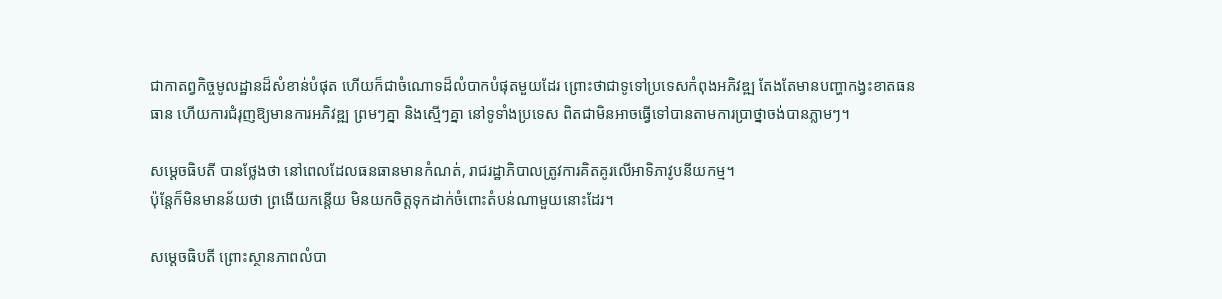ជាកាតព្វកិច្ចមូលដ្ឋានដ៏សំខាន់បំផុត ហើយក៏ជាចំណោទដ៏លំបាកបំផុតមួយដែរ ព្រោះថាជាទូទៅប្រទេសកំពុងអភិវឌ្ឍ តែងតែមានបញ្ហាកង្វះខាតធនធាន ហើយការជំរុញឱ្យមានការអភិវឌ្ឍ ព្រមៗគ្នា និងស្មើៗគ្នា នៅទូទាំងប្រទេស ពិតជាមិនអាចធ្វើទៅបានតាមការប្រាថ្នាចង់បានភ្លាមៗ។

សម្តេចធិបតី បានថ្លែងថា នៅពេលដែលធនធានមានកំណត់, រាជរដ្ឋាភិបាលត្រូវការគិតគូរលើអាទិភាវូបនីយកម្ម។
ប៉ុន្តែក៏មិនមានន័យថា ព្រងើយកន្តើយ មិនយកចិត្តទុកដាក់ចំពោះតំបន់ណាមួយនោះដែរ។

សម្តេចធិបតី ព្រោះស្ថានភាពលំបា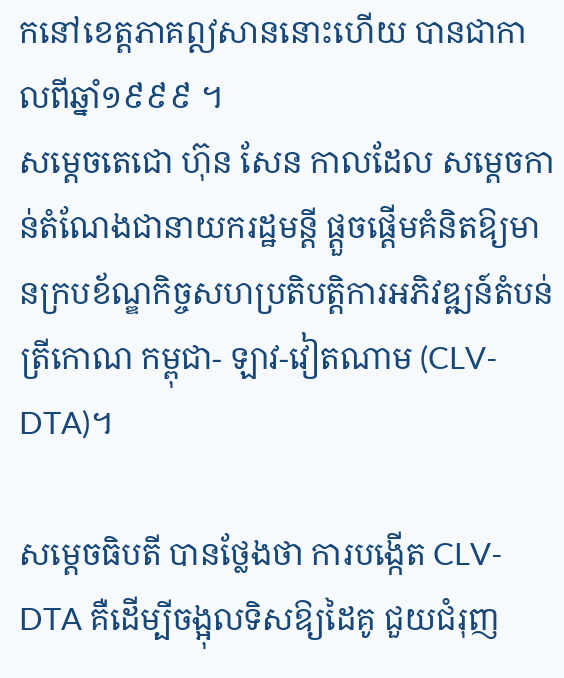កនៅខេត្តភាគឦសាននោះហើយ បានជាកាលពីឆ្នាំ១៩៩៩ ។
សម្តេចតេជោ ហ៊ុន សែន កាលដែល សម្តេចកាន់តំណែងជានាយករដ្ឋមន្តី ផ្តួចផ្ដើមគំនិតឱ្យមានក្របខ័ណ្ឌកិច្ចសហប្រតិបត្តិការអភិវឌ្ឍន៍តំបន់ត្រីកោណ កម្ពុជា- ឡាវ-វៀតណាម (CLV-DTA)។

សម្តេចធិបតី បានថ្លែងថា ការបង្កើត CLV-DTA គឺដើម្បីចង្អុលទិសឱ្យដៃគូ ជួយជំរុញ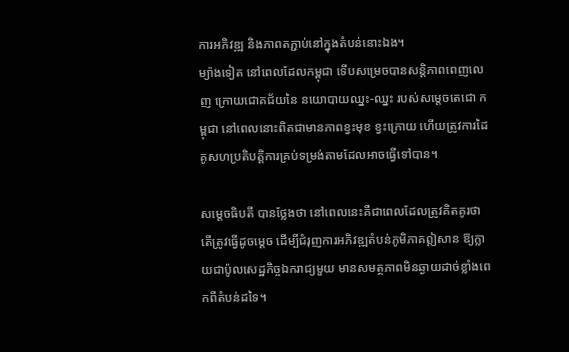ការអភិវឌ្ឍ និងភាពតភ្ជាប់នៅក្នុងតំបន់នោះឯង។
ម្យ៉ាងទៀត នៅពេលដែលកម្ពុជា ទើបសម្រេចបានសន្តិភាពពេញលេញ ក្រោយជោគជ័យនៃ នយោបាយឈ្នះ-ឈ្នះ របស់សម្តេចតេជោ កម្ពុជា នៅពេលនោះពិតជាមានភាពខ្វះមុខ ខ្វះក្រោយ ហើយត្រូវការដៃគូសហប្រតិបត្តិការគ្រប់ទម្រង់តាមដែលអាចធ្វើទៅបាន។

សម្តេចធិបតី បានថ្លែងថា នៅពេលនេះគឺជាពេលដែលត្រូវគិតគូរថា តើត្រូវធ្វើដូចម្ដេច ដើម្បីជំរុញការអភិវឌ្ឍតំបន់ភូមិភាគឦសាន ឱ្យក្លាយជាប៉ូលសេដ្ឋកិច្ចឯករាជ្យមួយ មានសមត្ថភាពមិនឆ្ងាយដាច់ខ្លាំងពេកពីតំបន់ដទៃ។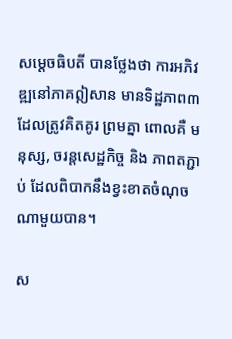សម្តេចធិបតី បានថ្លែងថា ការអភិវឌ្ឍនៅភាគឦសាន មានទិដ្ឋភាព៣ ដែលត្រូវគិតគូរ ព្រមគ្នា ពោលគឺ មនុស្ស, ចរន្តសេដ្ឋកិច្ច និង ភាពតភ្ជាប់ ដែលពិបាកនឹងខ្វះខាតចំណុចណាមួយបាន។

ស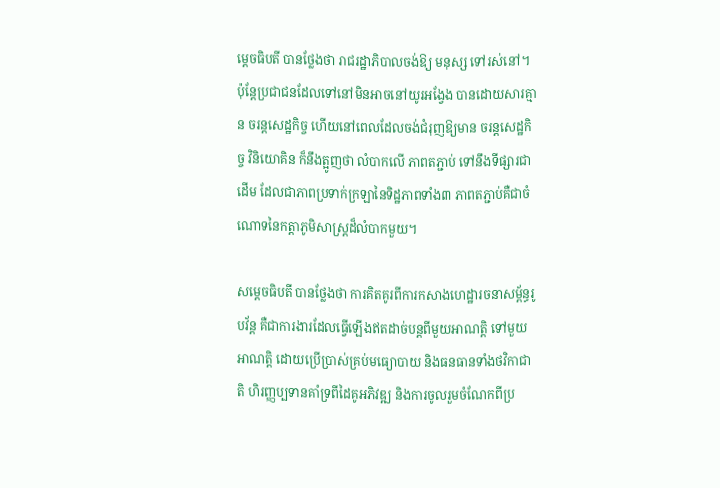ម្តេចធិបតី បានថ្លែងថា រាជរដ្ឋាភិបាលចង់ឱ្យ មនុស្ស ទៅរស់នៅ។
ប៉ុន្តែប្រជាជនដែលទៅនៅមិនអាចនៅយូរអង្វែង បានដោយសារគ្មាន ចរន្តសេដ្ឋកិច្ច ហើយនៅពេលដែលចង់ជំរុញឱ្យមាន ចរន្តសេដ្ឋកិច្ច វិនិយោគិន ក៏នឹងត្អូញថា លំបាកលើ ភាពតភ្ជាប់ ទៅនឹងទីផ្សារជាដើម ដែលជាភាពប្រទាក់ក្រឡានៃទិដ្ឋភាពទាំង៣ ភាពតភ្ជាប់គឺជាចំណោទនៃកត្តាភូមិសាស្ត្រដ៏លំបាកមួយ។

សម្តេចធិបតី បានថ្លែងថា ការគិតគូរពីការកសាងហេដ្ឋារចនាសម្ព័ន្ធរូបវ័ន្ត គឺជាការងារដែលធ្វើឡើងឥតដាច់បន្តពីមួយអាណត្តិ ទៅមួយអាណត្តិ ដោយប្រើប្រាស់គ្រប់មធ្យោបាយ និងធនធានទាំងថវិកាជាតិ ហិរញ្ញប្បទានគាំទ្រពីដៃគូអភិវឌ្ឍ និងការចូលរួមចំណែកពីប្រ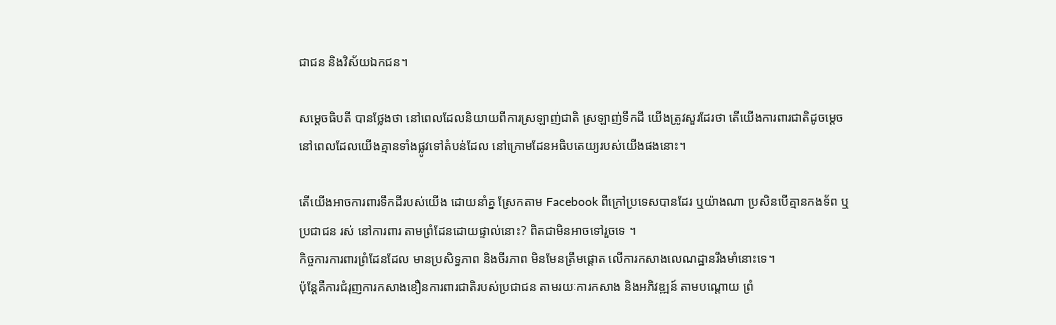ជាជន និងវិស័យឯកជន។

សម្តេចធិបតី បានថ្លែងថា នៅពេលដែលនិយាយពីការស្រឡាញ់ជាតិ ស្រឡាញ់ទឹកដី យើងត្រូវសួរដែរថា តើយើងការពារជាតិដូចម្តេច នៅពេលដែលយើងគ្មានទាំងផ្លូវទៅតំបន់ដែល នៅក្រោមដែនអធិបតេយ្យរបស់យើងផងនោះ។

តើយើងអាចការពារទឹកដីរបស់យើង ដោយនាំគ្ន ស្រែកតាម Facebook ពីក្រៅប្រទេសបានដែរ ឬយ៉ាងណា ប្រសិនបើគ្មានកងទ័ព ឬប្រជាជន រស់ នៅការពារ តាមព្រំដែនដោយផ្ទាល់នោះ? ពិតជាមិនអាចទៅរួចទេ ។
កិច្ចការការពារព្រំដែនដែល មានប្រសិទ្ធភាព និងចីរភាព មិនមែនត្រឹមផ្តោត លើការកសាងលេណដ្ឋានរឹងមាំនោះទេ។
ប៉ុន្តែគឺការជំរុញការកសាងខឿនការពារជាតិរបស់ប្រជាជន តាមរយៈការកសាង និងអភិវឌ្ឍន៍ តាមបណ្ដោយ ព្រំ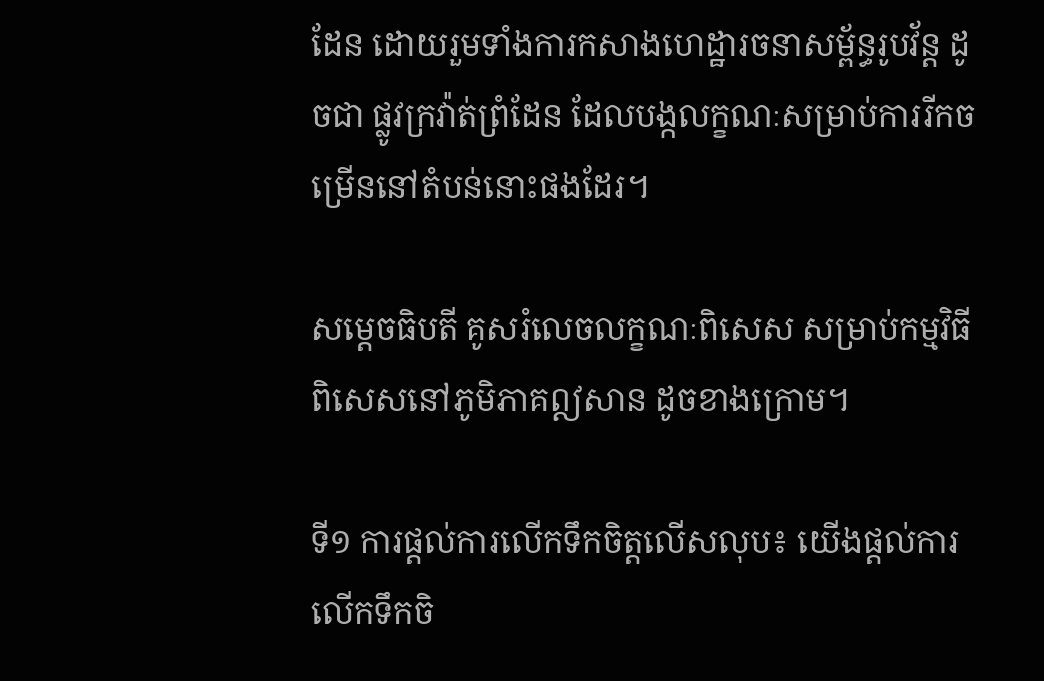ដែន ដោយរួមទាំងការកសាងហេដ្ឋារចនាសម្ព័ន្ធរូបវ័ន្ត ដូចជា ផ្លូវក្រវ៉ាត់ព្រំដែន ដែលបង្កលក្ខណៈសម្រាប់ការរីកចម្រើននៅតំបន់នោះផងដែរ។

សម្តេចធិបតី គូសរំលេចលក្ខណៈពិសេស សម្រាប់កម្មវិធីពិសេសនៅភូមិភាគឦសាន ដូចខាងក្រោម។

ទី១ ការផ្ដល់ការលើកទឹកចិត្តលើសលុប៖ យើងផ្តល់ការលើកទឹកចិ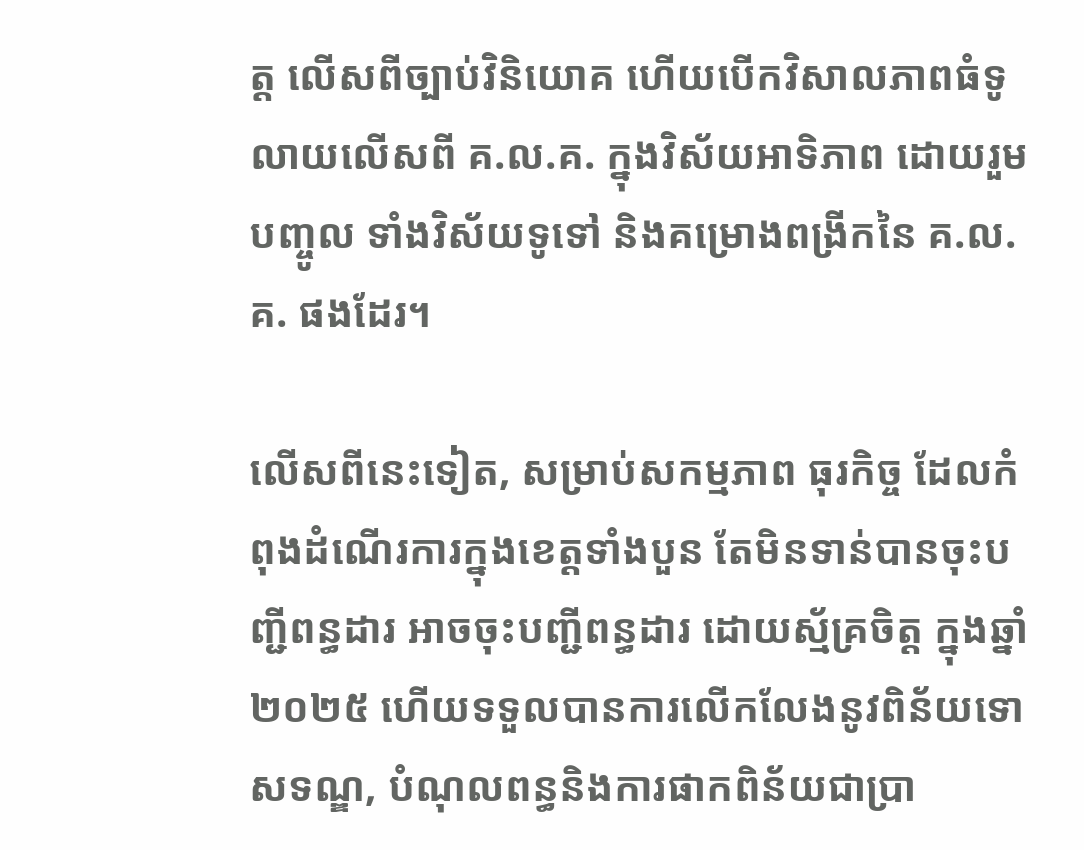ត្ត លើសពីច្បាប់វិនិយោគ ហើយបើកវិសាលភាពធំទូលាយលើសពី គ.ល.គ. ក្នុងវិស័យអាទិភាព ដោយរួមបញ្ចូល ទាំងវិស័យទូទៅ និងគម្រោងពង្រីកនៃ គ.ល.គ. ផងដែរ។

លើសពីនេះទៀត, សម្រាប់សកម្មភាព ធុរកិច្ច ដែលកំពុងដំណើរការក្នុងខេត្តទាំងបួន តែមិនទាន់បានចុះបញ្ជីពន្ធដារ អាចចុះបញ្ជីពន្ធដារ ដោយស្ម័គ្រចិត្ត ក្នុងឆ្នាំ ២០២៥ ហើយទទួលបានការលើកលែងនូវពិន័យទោសទណ្ឌ, បំណុលពន្ធនិងការផាកពិន័យជាប្រា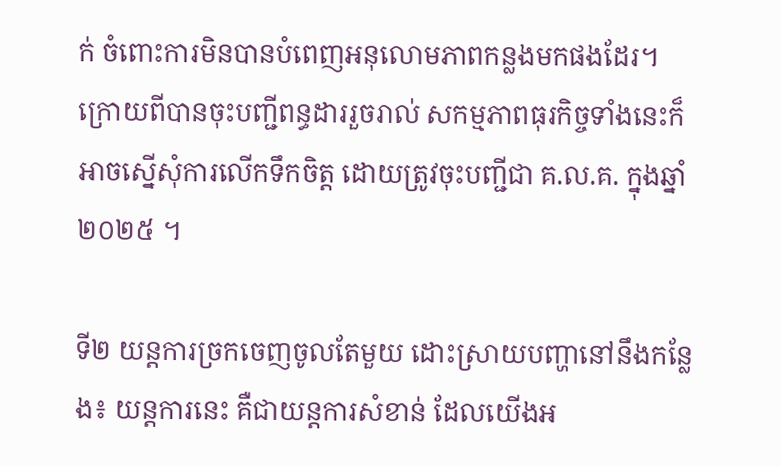ក់ ចំពោះការមិនបានបំពេញអនុលោមភាពកន្លងមកផងដែរ។
ក្រោយពីបានចុះបញ្ជីពន្ធដាររួចរាល់ សកម្មភាពធុរកិច្ចទាំងនេះក៏អាចស្នើសុំការលើកទឹកចិត្ត ដោយត្រូវចុះបញ្ជីជា គ.ល.គ. ក្នុងឆ្នាំ២០២៥ ។

ទី២ យន្តការច្រកចេញចូលតែមួយ ដោះស្រាយបញ្ហានៅនឹងកន្លែង៖ យន្តការនេះ គឺជាយន្តការសំខាន់ ដែលយើងអ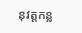នុវត្តកន្ល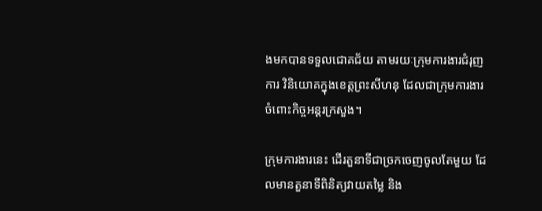ងមកបានទទួលជោគជ័យ តាមរយៈក្រុមការងារជំរុញការ វិនិយោគក្នុងខេត្តព្រះសីហនុ ដែលជាក្រុមការងារចំពោះកិច្ចអន្តរក្រសួង។

ក្រុមការងារនេះ ដើរតួនាទីជាច្រកចេញចូលតែមួយ ដែលមានតួនាទីពិនិត្យវាយតម្លៃ និង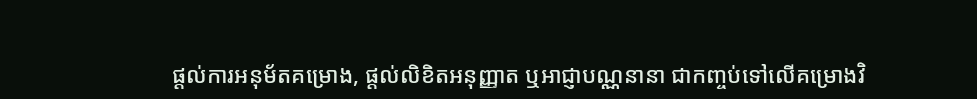ផ្ដល់ការអនុម័តគម្រោង, ផ្តល់លិខិតអនុញ្ញាត ឬអាជ្ញាបណ្ណនានា ជាកញ្ចប់ទៅលើគម្រោងវិ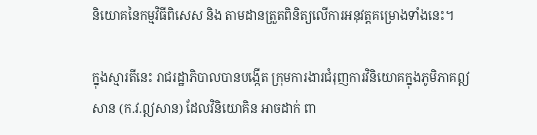និយោគនៃកម្មវិធីពិសេស និង តាមដានត្រួតពិនិត្យលើការអនុវត្តគម្រោងទាំងនេះ។

ក្នុងស្មារតីនេះ រាជរដ្ឋាភិបាលបានបង្កើត ក្រុមការងារជំរុញការវិនិយោគក្នុងភូមិភាគឦសាន (ក.វ.ឦសាន) ដែលវិនិយោគិន អាចដាក់ ពា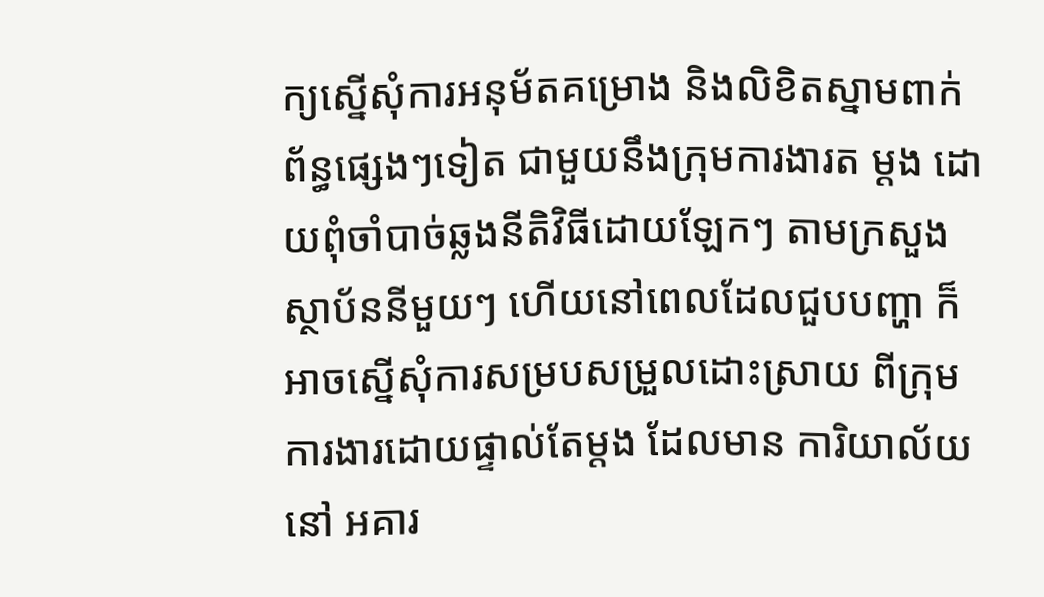ក្យស្នើសុំការអនុម័តគម្រោង និងលិខិតស្នាមពាក់ព័ន្ធផ្សេងៗទៀត ជាមួយនឹងក្រុមការងារត ម្ដង ដោយពុំចាំបាច់ឆ្លងនីតិវិធីដោយឡែកៗ តាមក្រសួង ស្ថាប័ននីមួយៗ ហើយនៅពេលដែលជួបបញ្ហា ក៏អាចស្នើសុំការសម្របសម្រួលដោះស្រាយ ពីក្រុមការងារដោយផ្ទាល់តែម្តង ដែលមាន ការិយាល័យនៅ អគារ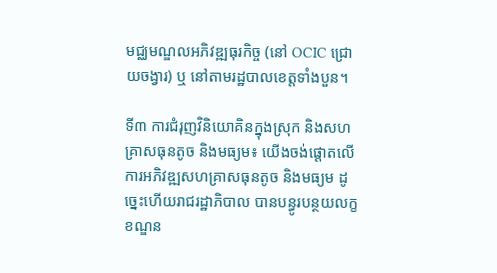មជ្ឈមណ្ឌលអភិវឌ្ឍធុរកិច្ច (នៅ OCIC ជ្រោយចង្វារ) ឬ នៅតាមរដ្ឋបាលខេត្តទាំងបួន។

ទី៣ ការជំរុញវិនិយោគិនក្នុងស្រុក និងសហគ្រាសធុនតូច និងមធ្យម៖ យើងចង់ផ្ដោតលើ ការអភិវឌ្ឍសហគ្រាសធុនតូច និងមធ្យម ដូច្នេះហើយរាជរដ្ឋាភិបាល បានបន្ធូរបន្ថយលក្ខខណ្ឌន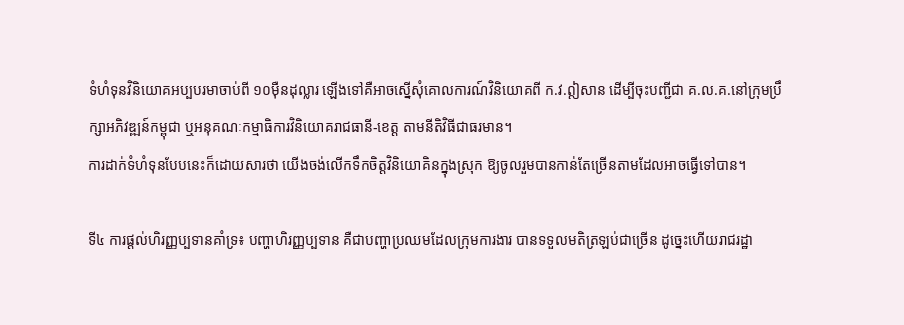ទំហំទុនវិនិយោគអប្បបរមាចាប់ពី ១០ម៉ឺនដុល្លារ ឡើងទៅគឺអាចស្នើសុំគោលការណ៍វិនិយោគពី ក.វ.ឦសាន ដើម្បីចុះបញ្ជីជា គ.ល.គ.នៅក្រុមប្រឹក្សាអភិវឌ្ឍន៍កម្ពុជា ឬអនុគណៈកម្មាធិការវិនិយោគរាជធានី-ខេត្ត តាមនីតិវិធីជាធរមាន។
ការដាក់ទំហំទុនបែបនេះក៏ដោយសារថា យើងចង់លើកទឹកចិត្តវិនិយោគិនក្នុងស្រុក ឱ្យចូលរួមបានកាន់តែច្រើនតាមដែលអាចធ្វើទៅបាន។

ទី៤ ការផ្តល់ហិរញ្ញប្បទានគាំទ្រ៖ បញ្ហាហិរញ្ញប្បទាន គឺជាបញ្ហាប្រឈមដែលក្រុមការងារ បានទទួលមតិត្រឡប់ជាច្រើន ដូច្នេះហើយរាជរដ្ឋា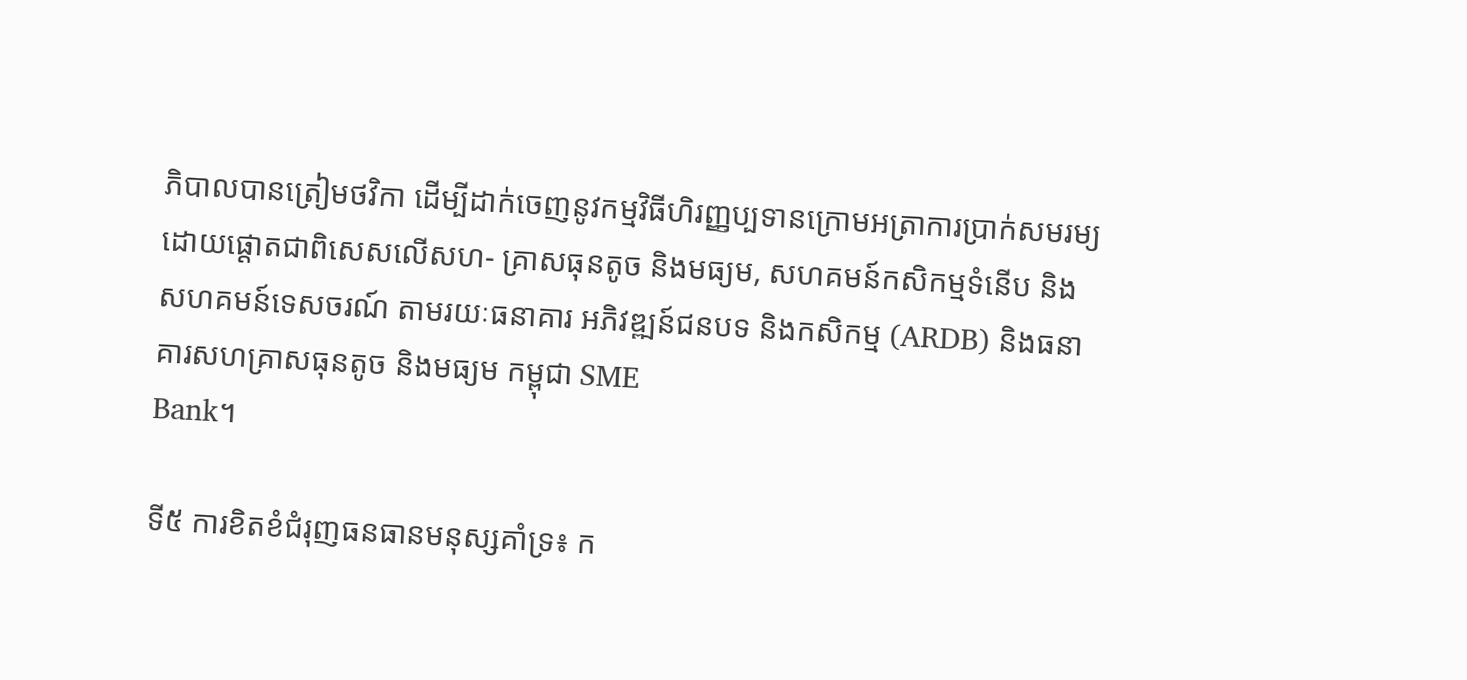ភិបាលបានត្រៀមថវិកា ដើម្បីដាក់ចេញនូវកម្មវិធីហិរញ្ញប្បទានក្រោមអត្រាការប្រាក់សមរម្យ ដោយផ្តោតជាពិសេសលើសហ- គ្រាសធុនតូច និងមធ្យម, សហគមន៍កសិកម្មទំនើប និងសហគមន៍ទេសចរណ៍ តាមរយៈធនាគារ អភិវឌ្ឍន៍ជនបទ និងកសិកម្ម (ARDB) និងធនាគារសហគ្រាសធុនតូច និងមធ្យម កម្ពុជា SME
Bank។

ទី៥ ការខិតខំជំរុញធនធានមនុស្សគាំទ្រ៖ ក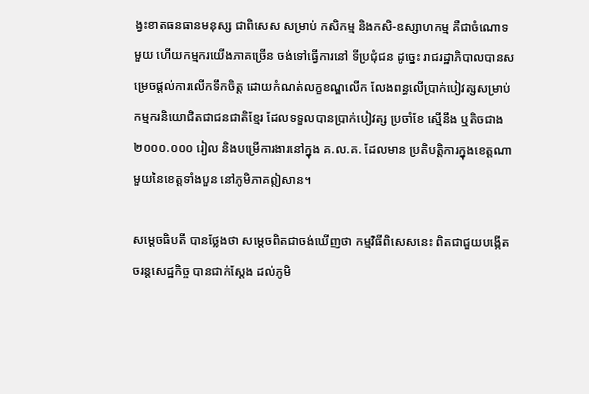ង្វះខាតធនធានមនុស្ស ជាពិសេស សម្រាប់ កសិកម្ម និងកសិ-ឧស្សាហកម្ម គឺជាចំណោទមួយ ហើយកម្មករយើងភាគច្រើន ចង់ទៅធ្វើការនៅ ទីប្រជុំជន ដូច្នេះ រាជរដ្ឋាភិបាលបានសម្រេចផ្ដល់ការលើកទឹកចិត្ត ដោយកំណត់លក្ខខណ្ឌលើក លែងពន្ធលើប្រាក់បៀវត្សសម្រាប់កម្មករនិយោជិតជាជនជាតិខ្មែរ ដែលទទួលបានប្រាក់បៀវត្ស ប្រចាំខែ ស្មើនឹង ឬតិចជាង ២០០០.០០០ រៀល និងបម្រើការងារនៅក្នុង គ.ល.គ. ដែលមាន ប្រតិបត្តិការក្នុងខេត្តណាមួយនៃខេត្តទាំងបួន នៅភូមិភាគឦសាន។

សម្តេចធិបតី បានថ្លែងថា សម្តេចពិតជាចង់ឃើញថា កម្មវិធីពិសេសនេះ ពិតជាជួយបង្កើត ចរន្តសេដ្ឋកិច្ច បានជាក់ស្តែង ដល់ភូមិ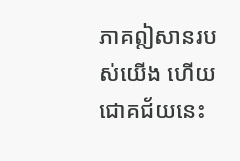ភាគឦសានរបស់យើង ហើយជោគជ័យនេះ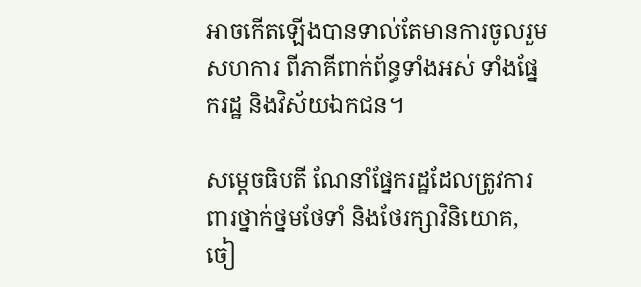អាចកើតឡើងបានទាល់តែមានការចូលរួមសហការ ពីភាគីពាក់ព័ន្ធទាំងអស់ ទាំងផ្នែករដ្ឋ និងវិស័យឯកជន។

សម្តេចធិបតី ណែនាំផ្នែករដ្ឋដែលត្រូវការពារថ្នាក់ថ្នមថែទាំ និងថែរក្សាវិនិយោគ, ចៀ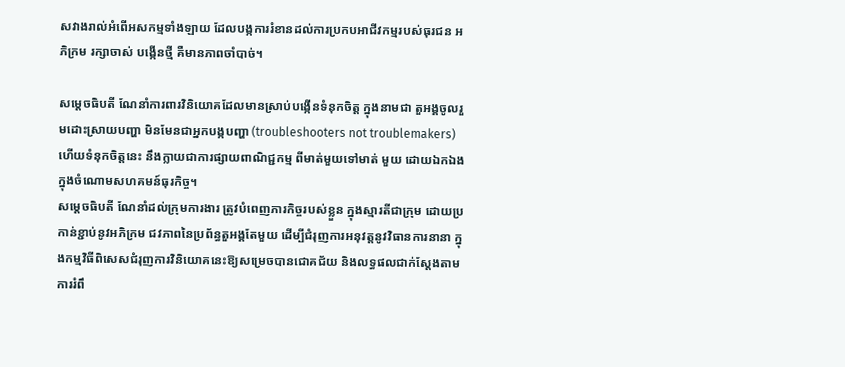សវាងរាល់អំពើអសកម្មទាំងឡាយ ដែលបង្កការរំខានដល់ការប្រកបអាជីវកម្មរបស់ធុរជន អភិក្រម រក្សាចាស់ បង្កើនថ្មី គឺមានភាពចាំបាច់។

សម្តេចធិបតី ណែនាំការពារវិនិយោគដែលមានស្រាប់បង្កើនទំនុកចិត្ត ក្នុងនាមជា តួអង្គចូលរួមដោះស្រាយបញ្ហា មិនមែនជាអ្នកបង្កបញ្ហា (troubleshooters not troublemakers) ហើយទំនុកចិត្តនេះ នឹងក្លាយជាការផ្សាយពាណិជ្ជកម្ម ពីមាត់មួយទៅមាត់ មួយ ដោយឯកឯងក្នុងចំណោមសហគមន៍ធុរកិច្ច។
សម្តេចធិបតី ណែនាំដល់ក្រុមការងារ ត្រូវបំពេញភារកិច្ចរបស់ខ្លួន ក្នុងស្មារតីជាក្រុម ដោយប្រកាន់ខ្ជាប់នូវអភិក្រម ជវភាពនៃប្រព័ន្ធតួអង្គតែមួយ ដើម្បីជំរុញការអនុវត្តនូវវិធានការនានា ក្នុងកម្មវិធីពិសេសជំរុញការវិនិយោគនេះឱ្យសម្រេចបានជោគជ័យ និងលទ្ធផលជាក់ស្ដែងតាមការរំពឹ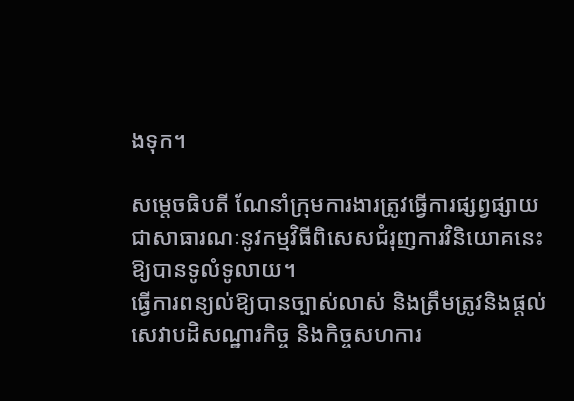ងទុក។

សម្តេចធិបតី ណែនាំក្រុមការងារត្រូវធ្វើការផ្សព្វផ្សាយជាសាធារណៈនូវកម្មវិធីពិសេសជំរុញការវិនិយោគនេះ ឱ្យបានទូលំទូលាយ។
ធ្វើការពន្យល់ឱ្យបានច្បាស់លាស់ និងត្រឹមត្រូវនិងផ្ដល់សេវាបដិសណ្ឋារកិច្ច និងកិច្ចសហការ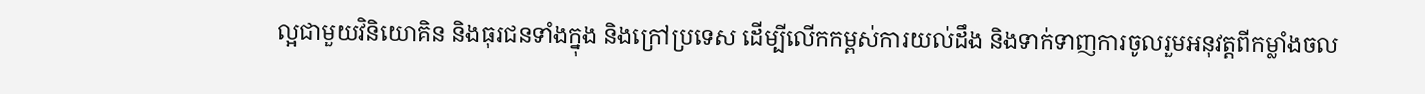ល្អជាមួយវិនិយោគិន និងធុរជនទាំងក្នុង និងក្រៅប្រទេស ដើម្បីលើកកម្ពស់ការយល់ដឹង និងទាក់ទាញការចូលរួមអនុវត្តពីកម្លាំងចល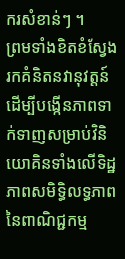ករសំខាន់ៗ ។
ព្រមទាំងខិតខំស្វែងរកគំនិតនវានុវត្តន៍ ដើម្បីបង្កើនភាពទាក់ទាញសម្រាប់វិនិយោគិនទាំងលើទិដ្ឋភាពសមិទ្ធិលទ្ធភាពនៃពាណិជ្ជកម្ម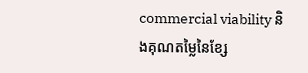commercial viability និងគុណតម្លៃនៃខ្សែ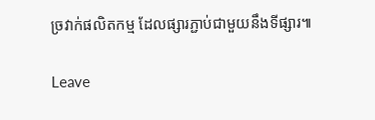ច្រវាក់ផលិតកម្ម ដែលផ្សារភ្ជាប់ជាមួយនឹងទីផ្សារ៕

Leave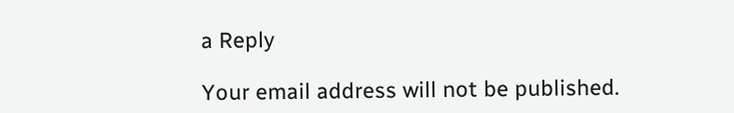a Reply

Your email address will not be published.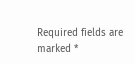Required fields are marked *